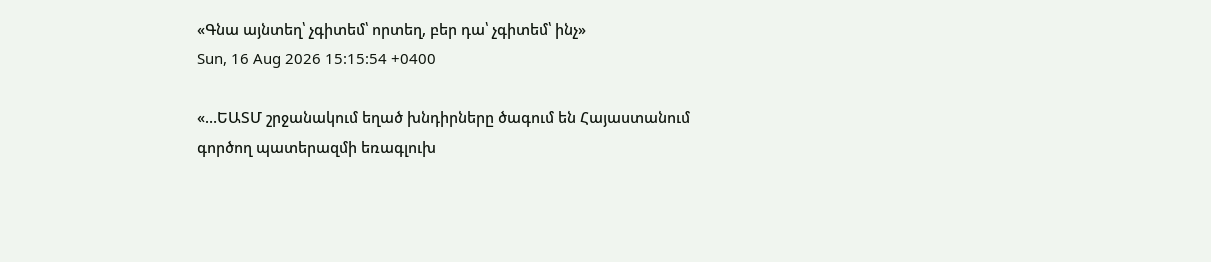«Գնա այնտեղ՝ չգիտեմ՝ որտեղ, բեր դա՝ չգիտեմ՝ ինչ»
Sun, 16 Aug 2026 15:15:54 +0400

«…ԵԱՏՄ շրջանակում եղած խնդիրները ծագում են Հայաստանում գործող պատերազմի եռագլուխ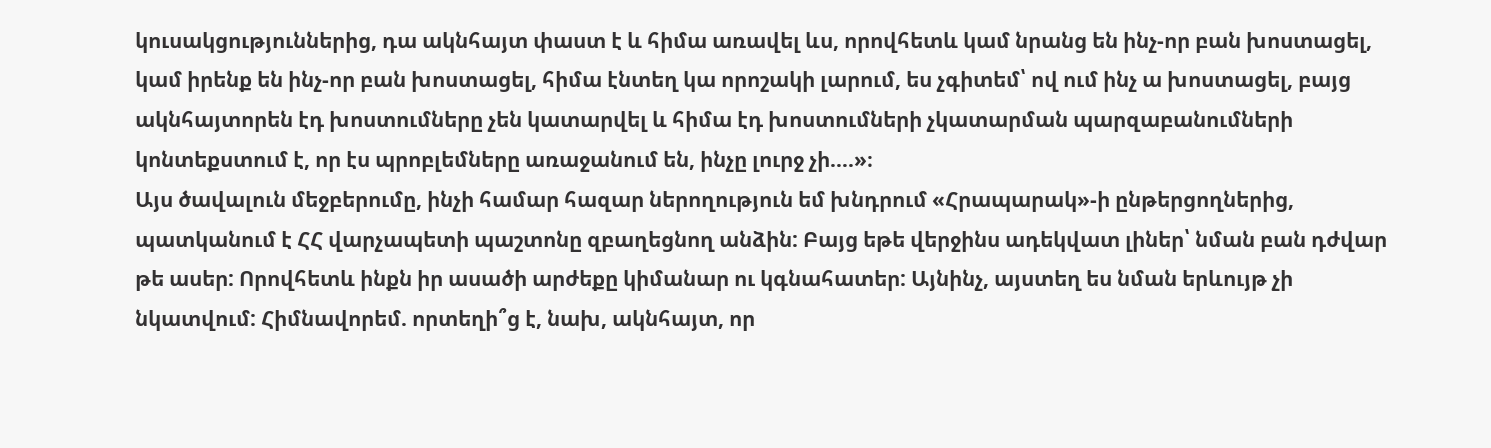կուսակցություններից, դա ակնհայտ փաստ է և հիմա առավել ևս, որովհետև կամ նրանց են ինչ-որ բան խոստացել, կամ իրենք են ինչ-որ բան խոստացել, հիմա էնտեղ կա որոշակի լարում, ես չգիտեմ՝ ով ում ինչ ա խոստացել, բայց ակնհայտորեն էդ խոստումները չեն կատարվել և հիմա էդ խոստումների չկատարման պարզաբանումների կոնտեքստում է, որ էս պրոբլեմները առաջանում են, ինչը լուրջ չի….»։
Այս ծավալուն մեջբերումը, ինչի համար հազար ներողություն եմ խնդրում «Հրապարակ»-ի ընթերցողներից, պատկանում է ՀՀ վարչապետի պաշտոնը զբաղեցնող անձին: Բայց եթե վերջինս ադեկվատ լիներ՝ նման բան դժվար թե ասեր: Որովհետև ինքն իր ասածի արժեքը կիմանար ու կգնահատեր: Այնինչ, այստեղ ես նման երևույթ չի նկատվում: Հիմնավորեմ. որտեղի՞ց է, նախ, ակնհայտ, որ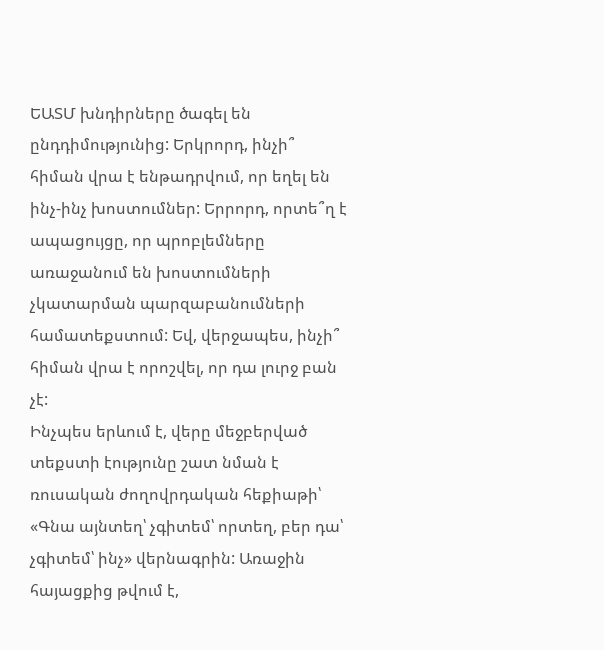ԵԱՏՄ խնդիրները ծագել են ընդդիմությունից: Երկրորդ, ինչի՞ հիման վրա է ենթադրվում, որ եղել են ինչ-ինչ խոստումներ: Երրորդ, որտե՞ղ է ապացույցը, որ պրոբլեմները առաջանում են խոստումների չկատարման պարզաբանումների համատեքստում: Եվ, վերջապես, ինչի՞ հիման վրա է որոշվել, որ դա լուրջ բան չէ:
Ինչպես երևում է, վերը մեջբերված տեքստի էությունը շատ նման է ռուսական ժողովրդական հեքիաթի՝ «Գնա այնտեղ՝ չգիտեմ՝ որտեղ, բեր դա՝ չգիտեմ՝ ինչ» վերնագրին: Առաջին հայացքից թվում է,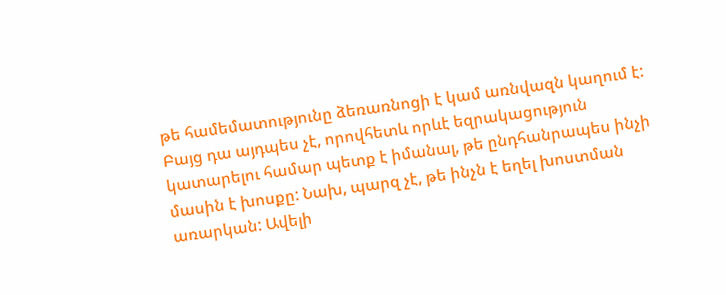թե համեմատությունը ձեռառնոցի է կամ առնվազն կաղում է: Բայց դա այդպես չէ, որովհետև որևէ եզրակացություն կատարելու համար պետք է իմանալ, թե ընդհանրապես ինչի մասին է խոսքը: Նախ, պարզ չէ, թե ինչն է եղել խոստման առարկան: Ավելի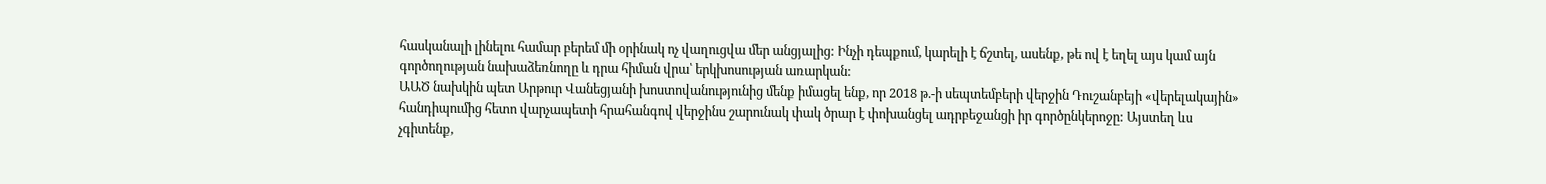հասկանալի լինելու համար բերեմ մի օրինակ ոչ վաղուցվա մեր անցյալից: Ինչի դեպքում, կարելի է ճշտել, ասենք, թե ով է եղել այս կամ այն գործողության նախաձեռնողը և դրա հիման վրա՝ երկխոսության առարկան:
ԱԱԾ նախկին պետ Արթուր Վանեցյանի խոստովանությունից մենք իմացել ենք, որ 2018 թ.-ի սեպտեմբերի վերջին Դուշանբեյի «վերելակային» հանդիպումից հետո վարչապետի հրահանգով վերջինս շարունակ փակ ծրար է փոխանցել ադրբեջանցի իր գործընկերոջը: Այստեղ ևս չգիտենք,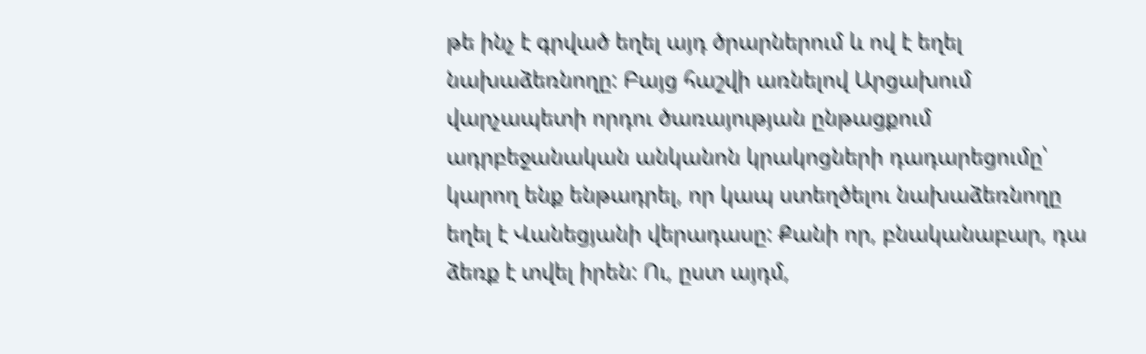թե ինչ է գրված եղել այդ ծրարներում և ով է եղել նախաձեռնողը: Բայց հաշվի առնելով Արցախում վարչապետի որդու ծառայության ընթացքում ադրբեջանական անկանոն կրակոցների դադարեցումը՝ կարող ենք ենթադրել, որ կապ ստեղծելու նախաձեռնողը եղել է Վանեցյանի վերադասը: Քանի որ, բնականաբար, դա ձեռք է տվել իրեն: Ու, ըստ այդմ,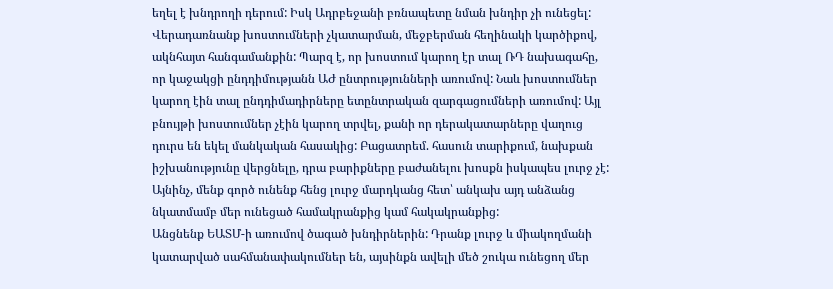եղել է խնդրողի դերում: Իսկ Ադրբեջանի բռնապետը նման խնդիր չի ունեցել:
Վերադառնանք խոստումների չկատարման, մեջբերման հեղինակի կարծիքով, ակնհայտ հանգամանքին: Պարզ է, որ խոստում կարող էր տալ ՌԴ նախագահը, որ կաջակցի ընդդիմությանն ԱԺ ընտրությունների առումով: Նաև խոստումներ կարող էին տալ ընդդիմադիրները ետընտրական զարգացումների առումով: Այլ բնույթի խոստումներ չէին կարող տրվել, քանի որ դերակատարները վաղուց դուրս են եկել մանկական հասակից: Բացատրեմ. հասուն տարիքում, նախքան իշխանությունը վերցնելը, դրա բարիքները բաժանելու խոսքն իսկապես լուրջ չէ: Այնինչ, մենք գործ ունենք հենց լուրջ մարդկանց հետ՝ անկախ այդ անձանց նկատմամբ մեր ունեցած համակրանքից կամ հակակրանքից:
Անցնենք ԵԱՏՄ-ի առումով ծագած խնդիրներին: Դրանք լուրջ և միակողմանի կատարված սահմանափակումներ են, այսինքն ավելի մեծ շուկա ունեցող մեր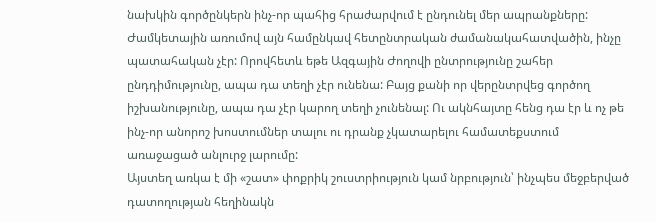նախկին գործընկերն ինչ-որ պահից հրաժարվում է ընդունել մեր ապրանքները: Ժամկետային առումով այն համընկավ հետընտրական ժամանակահատվածին, ինչը պատահական չէր: Որովհետև եթե Ազգային Ժողովի ընտրությունը շահեր ընդդիմությունը, ապա դա տեղի չէր ունենա: Բայց քանի որ վերընտրվեց գործող իշխանությունը, ապա դա չէր կարող տեղի չունենալ: Ու ակնհայտը հենց դա էր և ոչ թե ինչ-որ անորոշ խոստումներ տալու ու դրանք չկատարելու համատեքստում առաջացած անլուրջ լարումը:
Այստեղ առկա է մի «շատ» փոքրիկ շուստրիություն կամ նրբություն՝ ինչպես մեջբերված դատողության հեղինակն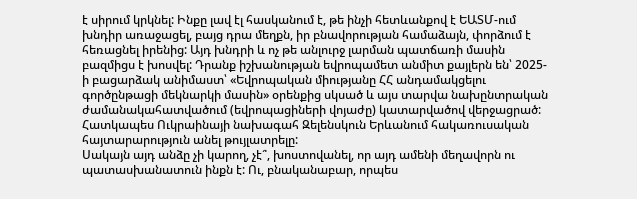է սիրում կրկնել: Ինքը լավ էլ հասկանում է, թե ինչի հետևանքով է ԵԱՏՄ-ում խնդիր առաջացել, բայց դրա մեղքն, իր բնավորության համաձայն, փորձում է հեռացնել իրենից: Այդ խնդրի և ոչ թե անլուրջ լարման պատճառի մասին բազմիցս է խոսվել: Դրանք իշխանության եվրոպամետ անմիտ քայլերն են՝ 2025-ի բացարձակ անիմաստ՝ «Եվրոպական միությանը ՀՀ անդամակցելու գործընթացի մեկնարկի մասին» օրենքից սկսած և այս տարվա նախընտրական ժամանակահատվածում (եվրոպացիների վոյաժը) կատարվածով վերջացրած: Հատկապես Ուկրաինայի նախագահ Զելենսկուն Երևանում հակառուսական հայտարարություն անել թույլատրելը:
Սակայն այդ անձը չի կարող, չէ՞, խոստովանել, որ այդ ամենի մեղավորն ու պատասխանատուն ինքն է: Ու, բնականաբար, որպես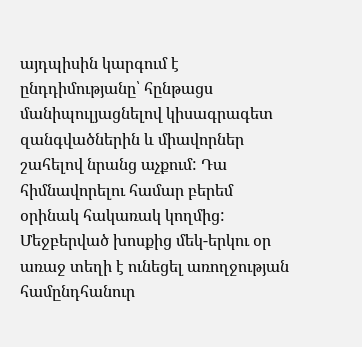այդպիսին կարգում է ընդդիմությանը՝ հընթացս մանիպուլյացնելով կիսագրագետ զանգվածներին և միավորներ շահելով նրանց աչքում: Դա հիմնավորելու համար բերեմ օրինակ հակառակ կողմից:
Մեջբերված խոսքից մեկ-երկու օր առաջ տեղի է ունեցել առողջության համընդհանուր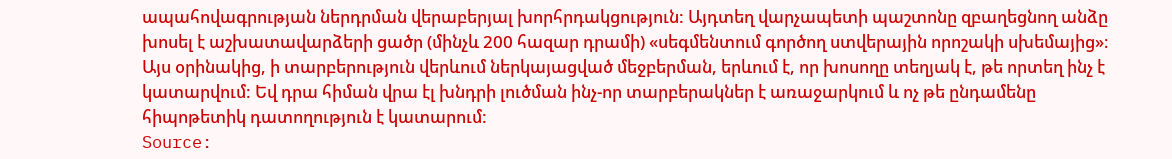ապահովագրության ներդրման վերաբերյալ խորհրդակցություն: Այդտեղ վարչապետի պաշտոնը զբաղեցնող անձը խոսել է աշխատավարձերի ցածր (մինչև 200 հազար դրամի) «սեգմենտում գործող ստվերային որոշակի սխեմայից»։ Այս օրինակից, ի տարբերություն վերևում ներկայացված մեջբերման, երևում է, որ խոսողը տեղյակ է, թե որտեղ ինչ է կատարվում: Եվ դրա հիման վրա էլ խնդրի լուծման ինչ-որ տարբերակներ է առաջարկում և ոչ թե ընդամենը հիպոթետիկ դատողություն է կատարում:
Source: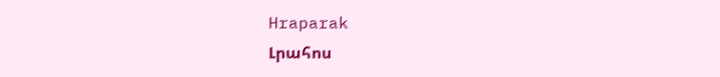Hraparak
Լրահոս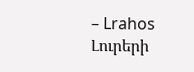– Lrahos Լուրերի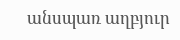անսպառ աղբյուր